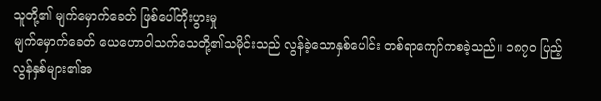သူတို့၏ မျက်မှောက်ခေတ် ဖြစ်ပေါ်တိုးပွားမှု
မျက်မှောက်ခေတ် ယေဟောဝါသက်သေတို့၏သမိုင်းသည် လွန်ခဲ့သောနှစ်ပေါင်း တစ်ရာကျော်ကစခဲ့သည်။ ၁၈၇၀ ပြည့်လွန်နှစ်များ၏အ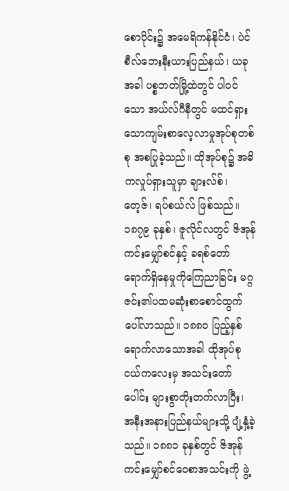စောပိုင်း၌ အမေရိကန်နိုင်ငံ၊ ပဲင်စီလ်ဘေးနီးယားပြည်နယ်၊ ယခုအခါ ပစ္စဘတ်မြို့ထဲတွင် ပါဝင်သော အယ်လ်ဂီနီတွင် မထင်ရှားသောကျမ်းစာလေ့လာမှုအုပ်စုတစ်စု အစပြုခဲ့သည်။ ထိုအုပ်စု၌ အဓိကလှုပ်ရှားသူမှာ ချားလ်စ်၊ တေ့ဇ်၊ ရပ်စယ်လ် ဖြစ်သည်။ ၁၈၇၉ ခုနှစ်၊ ဇူလိုင်လတွင် ဇိအုန်ကင်းမျှော်စင်နှင့် ခရစ်တော်ရောက်ရှိနေမှုကိုကြေညာခြင်း မဂ္ဂဇင်း၏ပထမဆုံးစာစောင်ထွက်ပေါ်လာသည်။ ၁၈၈၀ ပြည့်နှစ်ရောက်လာသောအခါ ထိုအုပ်စုငယ်ကလေးမှ အသင်းတော်ပေါင်း များစွာတိုးတက်လာပြီး၊ အနီးအနားပြည်နယ်များသို့ ပျံ့နှံ့ခဲ့သည်။ ၁၈၈၁ ခုနှစ်တွင် ဇိအုန်ကင်းမျှော်စင်ဝေစာအသင်းကို ဖွဲ့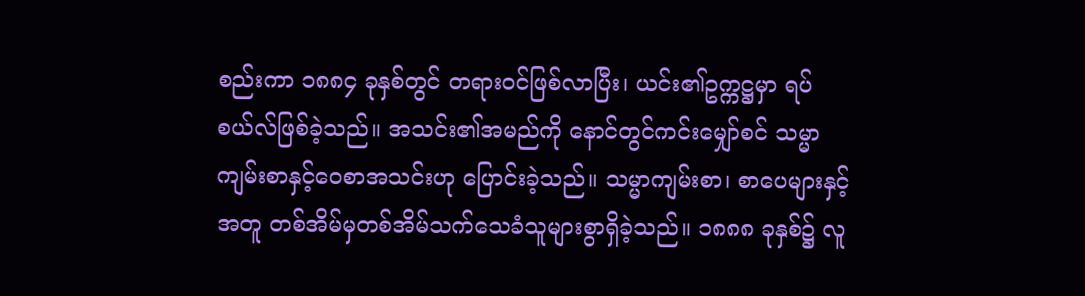စည်းကာ ၁၈၈၄ ခုနှစ်တွင် တရားဝင်ဖြစ်လာပြီး၊ ယင်း၏ဥက္ကဋ္ဌမှာ ရပ်စယ်လ်ဖြစ်ခဲ့သည်။ အသင်း၏အမည်ကို နောင်တွင်ကင်းမျှော်စင် သမ္မာကျမ်းစာနှင့်ဝေစာအသင်းဟု ပြောင်းခဲ့သည်။ သမ္မာကျမ်းစာ၊ စာပေများနှင့်အတူ တစ်အိမ်မှတစ်အိမ်သက်သေခံသူများစွာရှိခဲ့သည်။ ၁၈၈၈ ခုနှစ်၌ လူ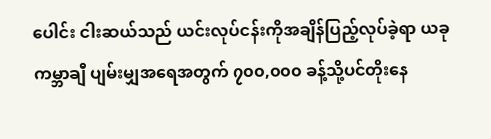ပေါင်း ငါးဆယ်သည် ယင်းလုပ်ငန်းကိုအချိန်ပြည့်လုပ်ခဲ့ရာ ယခု ကမ္ဘာချီ ပျမ်းမျှအရေအတွက် ၇၀၀,၀၀၀ ခန့်သို့ပင်တိုးနေ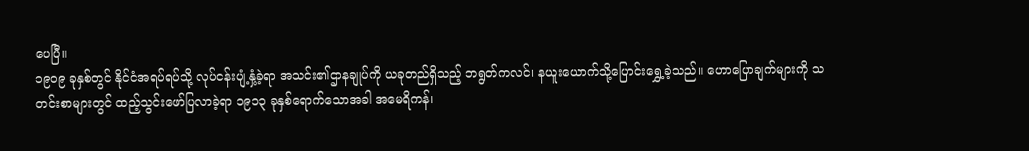ပေပြီ။
၁၉၀၉ ခုနှစ်တွင် နိုင်ငံအရပ်ရပ်သို့ လုပ်ငန်းပျံ့နှံ့ခဲ့ရာ အသင်း၏ဌာနချုပ်ကို ယခုတည်ရှိသည့် ဘရွတ်ကလင်၊ နယူးယောက်သို့ပြောင်းရွှေ့ခဲ့သည်။ ဟောပြောချက်များကို သတင်းစာများတွင် ထည့်သွင်းဖော်ပြလာခဲ့ရာ ၁၉၁၃ ခုနှစ်ရောက်သောအခါ အမေရိကန်၊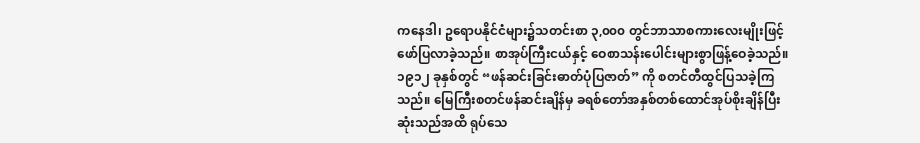ကနေဒါ၊ ဥရောပနိုင်ငံများ၌သတင်းစာ ၃,၀၀၀ တွင်ဘာသာစကားလေးမျိုးဖြင့် ဖော်ပြလာခဲ့သည်။ စာအုပ်ကြီးငယ်နှင့် ဝေစာသန်းပေါင်းများစွာဖြန့်ဝေခဲ့သည်။
၁၉၁၂ ခုနှစ်တွင် “ဖန်ဆင်းခြင်းဓာတ်ပုံပြဇာတ်” ကို စတင်တီထွင်ပြသခဲ့ကြသည်။ မြေကြီးစတင်ဖန်ဆင်းချိန်မှ ခရစ်တော်အနှစ်တစ်ထောင်အုပ်စိုးချိန်ပြီးဆုံးသည်အထိ ရုပ်သေ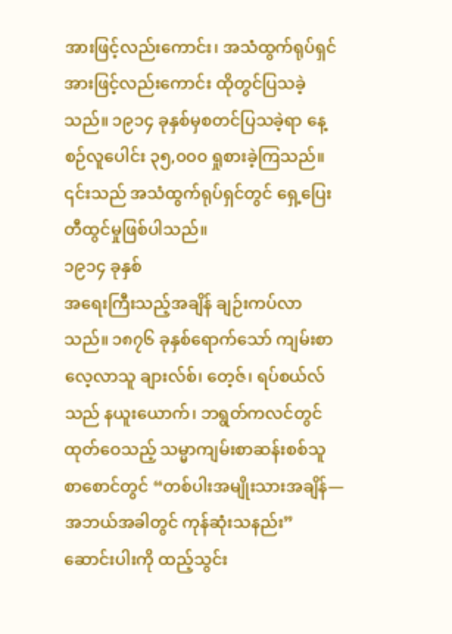အားဖြင့်လည်းကောင်း၊ အသံထွက်ရုပ်ရှင်အားဖြင့်လည်းကောင်း ထိုတွင်ပြသခဲ့သည်။ ၁၉၁၄ ခုနှစ်မှစတင်ပြသခဲ့ရာ နေ့စဉ်လူပေါင်း ၃၅,၀၀၀ ရှုစားခဲ့ကြသည်။ ၎င်းသည် အသံထွက်ရုပ်ရှင်တွင် ရှေ့ပြေးတီထွင်မှုဖြစ်ပါသည်။
၁၉၁၄ ခုနှစ်
အရေးကြီးသည့်အချိန် ချဉ်းကပ်လာသည်။ ၁၈၇၆ ခုနှစ်ရောက်သော် ကျမ်းစာလေ့လာသူ ချားလ်စ်၊ တေ့ဇ်၊ ရပ်စယ်လ်သည် နယူးယောက်၊ ဘရွတ်ကလင်တွင် ထုတ်ဝေသည့် သမ္မာကျမ်းစာဆန်းစစ်သူ စာစောင်တွင် “တစ်ပါးအမျိုးသားအချိန်—အဘယ်အခါတွင် ကုန်ဆုံးသနည်း” ဆောင်းပါးကို ထည့်သွင်း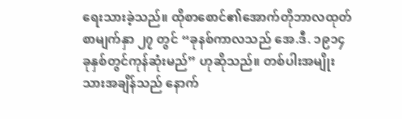ရေးသားခဲ့သည်။ ထိုစာစောင်၏အောက်တိုဘာလထုတ် စာမျက်နှာ ၂၇ တွင် “ခုနစ်ကာလသည် အေ.ဒီ. ၁၉၁၄ ခုနှစ်တွင်ကုန်ဆုံးမည်” ဟုဆိုသည်။ တစ်ပါးအမျိုးသားအချိန်သည် နောက်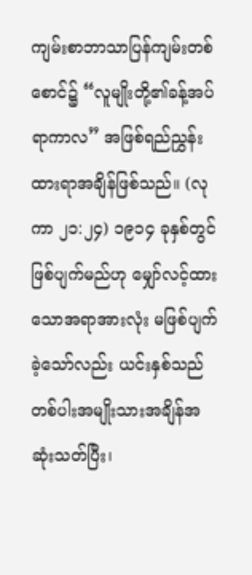ကျမ်းစာဘာသာပြန်ကျမ်းတစ်စောင်၌ “လူမျိုးတို့၏ခန့်အပ်ရာကာလ” အဖြစ်ရည်ညွှန်းထားရာအချိန်ဖြစ်သည်။ (လုကာ ၂၁:၂၄) ၁၉၁၄ ခုနှစ်တွင်ဖြစ်ပျက်မည်ဟု မျှော်လင့်ထားသောအရာအားလုံး မဖြစ်ပျက်ခဲ့သော်လည်း ယင်းနှစ်သည် တစ်ပါးအမျိုးသားအချိန်အဆုံးသတ်ပြီး၊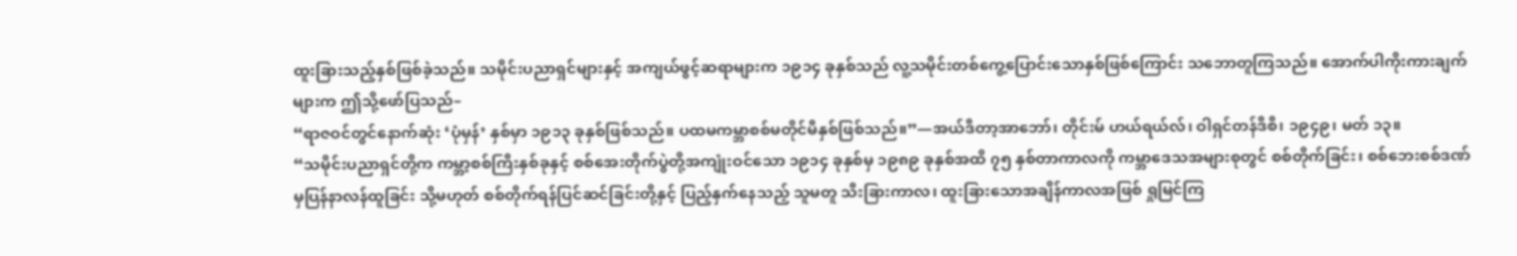ထူးခြားသည့်နှစ်ဖြစ်ခဲ့သည်။ သမိုင်းပညာရှင်များနှင့် အကျယ်ဖွင့်ဆရာများက ၁၉၁၄ ခုနှစ်သည် လူ့သမိုင်းတစ်ကွေ့ပြောင်းသောနှစ်ဖြစ်ကြောင်း သဘောတူကြသည်။ အောက်ပါကိုးကားချက်များက ဤသို့ဖော်ပြသည်–
“ရာဇဝင်တွင်နောက်ဆုံး ‘ပုံမှန်’ နှစ်မှာ ၁၉၁၃ ခုနှစ်ဖြစ်သည်။ ပထမကမ္ဘာစစ်မတိုင်မီနှစ်ဖြစ်သည်။”—အယ်ဒီတာ့အာဘော်၊ တိုင်းမ် ဟယ်ရယ်လ်၊ ဝါရှင်တန်ဒီစီ၊ ၁၉၄၉၊ မတ် ၁၃။
“သမိုင်းပညာရှင်တို့က ကမ္ဘာ့စစ်ကြီးနှစ်ခုနှင့် စစ်အေးတိုက်ပွဲတို့အကျုံးဝင်သော ၁၉၁၄ ခုနှစ်မှ ၁၉၈၉ ခုနှစ်အထိ ၇၅ နှစ်တာကာလကို ကမ္ဘာဒေသအများစုတွင် စစ်တိုက်ခြင်း၊ စစ်ဘေးစစ်ဒဏ်မှပြန်နာလန်ထူခြင်း သို့မဟုတ် စစ်တိုက်ရန်ပြင်ဆင်ခြင်းတို့နှင့် ပြည့်နှက်နေသည့် သူမတူ သီးခြားကာလ၊ ထူးခြားသောအချိန်ကာလအဖြစ် ရှုမြင်ကြ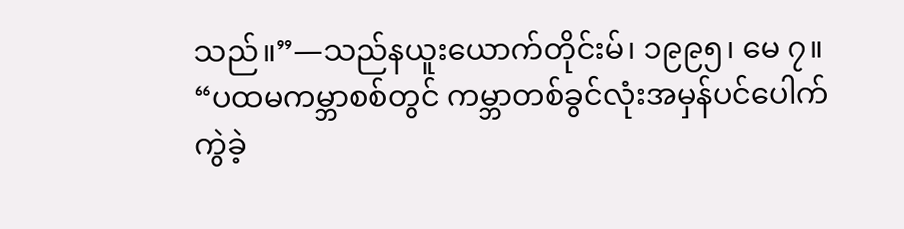သည်။”—သည်နယူးယောက်တိုင်းမ်၊ ၁၉၉၅၊ မေ ၇။
“ပထမကမ္ဘာစစ်တွင် ကမ္ဘာတစ်ခွင်လုံးအမှန်ပင်ပေါက်ကွဲခဲ့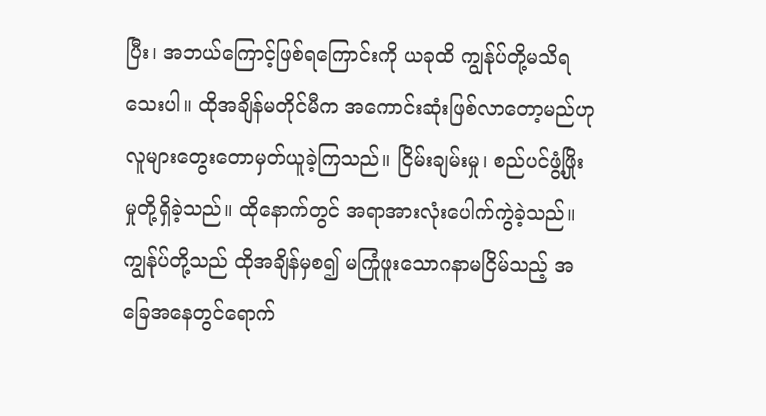ပြီး၊ အဘယ်ကြောင့်ဖြစ်ရကြောင်းကို ယခုထိ ကျွန်ုပ်တို့မသိရသေးပါ။ ထိုအချိန်မတိုင်မီက အကောင်းဆုံးဖြစ်လာတော့မည်ဟု လူများတွေးတောမှတ်ယူခဲ့ကြသည်။ ငြိမ်းချမ်းမှု၊ စည်ပင်ဖွံ့ဖြိုးမှုတို့ရှိခဲ့သည်။ ထိုနောက်တွင် အရာအားလုံးပေါက်ကွဲခဲ့သည်။ ကျွန်ုပ်တို့သည် ထိုအချိန်မှစ၍ မကြုံဖူးသောဂနာမငြိမ်သည့် အခြေအနေတွင်ရောက်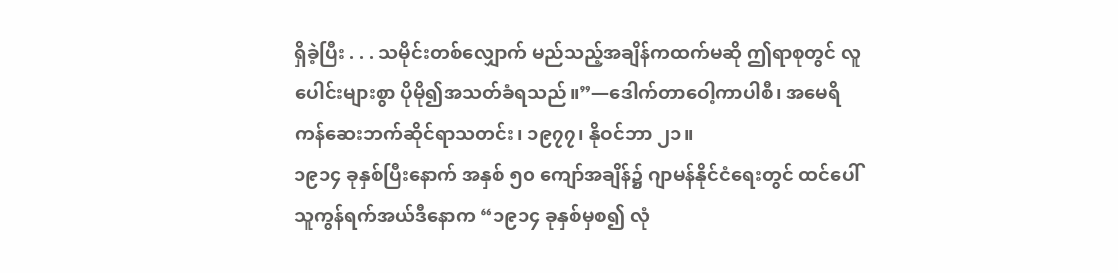ရှိခဲ့ပြီး . . . သမိုင်းတစ်လျှောက် မည်သည့်အချိန်ကထက်မဆို ဤရာစုတွင် လူပေါင်းများစွာ ပိုမို၍အသတ်ခံရသည်။”—ဒေါက်တာဝေါ့ကာပါစီ၊ အမေရိကန်ဆေးဘက်ဆိုင်ရာသတင်း၊ ၁၉၇၇၊ နိုဝင်ဘာ ၂၁။
၁၉၁၄ ခုနှစ်ပြီးနောက် အနှစ် ၅၀ ကျော်အချိန်၌ ဂျာမန်နိုင်ငံရေးတွင် ထင်ပေါ်သူကွန်ရက်အယ်ဒီနောက “၁၉၁၄ ခုနှစ်မှစ၍ လုံ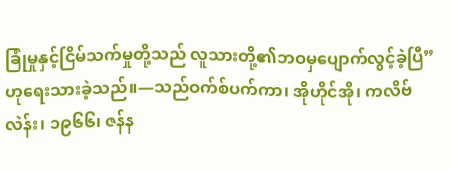ခြုံမှုနှင့်ငြိမ်သက်မှုတို့သည် လူသားတို့၏ဘဝမှပျောက်လွင့်ခဲ့ပြီ” ဟုရေးသားခဲ့သည်။—သည်ဝက်စ်ပက်ကာ၊ အိုဟိုင်အို၊ ကလိဗ်လဲန်း၊ ၁၉၆၆၊ ဇန်န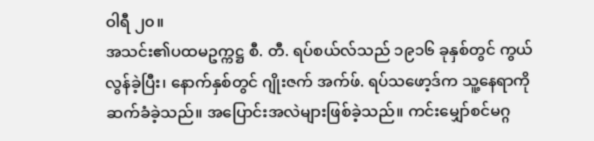ဝါရီ ၂၀။
အသင်း၏ပထမဥက္ကဋ္ဌ စီ. တီ. ရပ်စယ်လ်သည် ၁၉၁၆ ခုနှစ်တွင် ကွယ်လွန်ခဲ့ပြီး၊ နောက်နှစ်တွင် ဂျိုးဇက် အက်ဖ်. ရပ်သဖော့ဒ်က သူ့နေရာကိုဆက်ခံခဲ့သည်။ အပြောင်းအလဲများဖြစ်ခဲ့သည်။ ကင်းမျှော်စင်မဂ္ဂ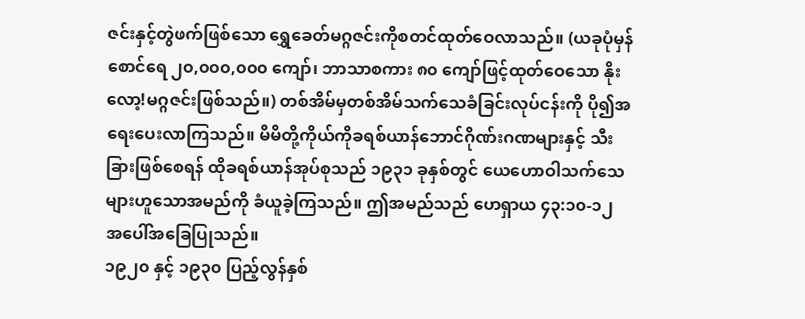ဇင်းနှင့်တွဲဖက်ဖြစ်သော ရွှေခေတ်မဂ္ဂဇင်းကိုစတင်ထုတ်ဝေလာသည်။ (ယခုပုံမှန်စောင်ရေ ၂၀,၀၀၀,၀၀၀ ကျော်၊ ဘာသာစကား ၈၀ ကျော်ဖြင့်ထုတ်ဝေသော နိုးလော့!မဂ္ဂဇင်းဖြစ်သည်။) တစ်အိမ်မှတစ်အိမ်သက်သေခံခြင်းလုပ်ငန်းကို ပို၍အရေးပေးလာကြသည်။ မိမိတို့ကိုယ်ကိုခရစ်ယာန်ဘောင်ဂိုဏ်းဂဏများနှင့် သီးခြားဖြစ်စေရန် ထိုခရစ်ယာန်အုပ်စုသည် ၁၉၃၁ ခုနှစ်တွင် ယေဟောဝါသက်သေများဟူသောအမည်ကို ခံယူခဲ့ကြသည်။ ဤအမည်သည် ဟေရှာယ ၄၃:၁၀-၁၂ အပေါ်အခြေပြုသည်။
၁၉၂၀ နှင့် ၁၉၃၀ ပြည့်လွန်နှစ်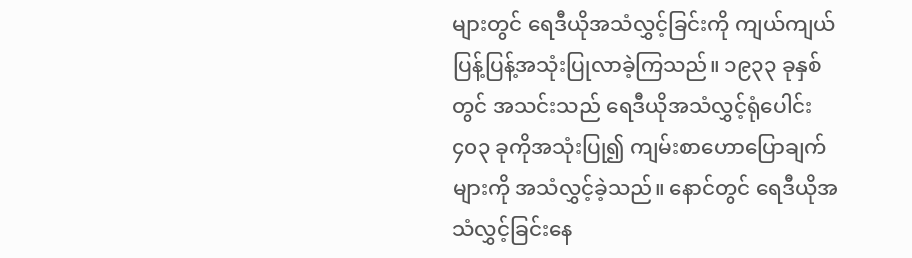များတွင် ရေဒီယိုအသံလွှင့်ခြင်းကို ကျယ်ကျယ်ပြန့်ပြန့်အသုံးပြုလာခဲ့ကြသည်။ ၁၉၃၃ ခုနှစ်တွင် အသင်းသည် ရေဒီယိုအသံလွှင့်ရုံပေါင်း ၄၀၃ ခုကိုအသုံးပြု၍ ကျမ်းစာဟောပြောချက်များကို အသံလွှင့်ခဲ့သည်။ နောင်တွင် ရေဒီယိုအသံလွှင့်ခြင်းနေ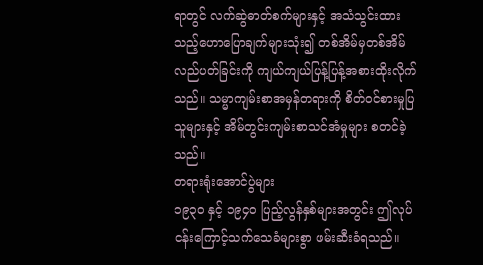ရာတွင် လက်ဆွဲဓာတ်စက်များနှင့် အသံသွင်းထားသည့်ဟောပြောချက်များသုံး၍ တစ်အိမ်မှတစ်အိမ်လည်ပတ်ခြင်းကို ကျယ်ကျယ်ပြန့်ပြန့်အစားထိုးလိုက်သည်။ သမ္မာကျမ်းစာအမှန်တရားကို စိတ်ဝင်စားမှုပြသူများနှင့် အိမ်တွင်းကျမ်းစာသင်အံမှုများ စတင်ခဲ့သည်။
တရားရုံးအောင်ပွဲများ
၁၉၃၀ နှင့် ၁၉၄၀ ပြည့်လွန်နှစ်များအတွင်း ဤလုပ်ငန်းကြောင့်သက်သေခံများစွာ ဖမ်းဆီးခံရသည်။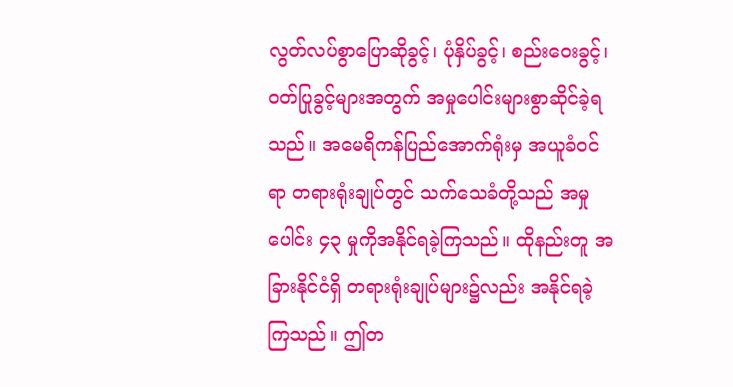လွတ်လပ်စွာပြောဆိုခွင့်၊ ပုံနှိပ်ခွင့်၊ စည်းဝေးခွင့်၊ ဝတ်ပြုခွင့်များအတွက် အမှုပေါင်းများစွာဆိုင်ခဲ့ရသည်။ အမေရိကန်ပြည်အောက်ရုံးမှ အယူခံဝင်ရာ တရားရုံးချုပ်တွင် သက်သေခံတို့သည် အမှုပေါင်း ၄၃ မှုကိုအနိုင်ရခဲ့ကြသည်။ ထိုနည်းတူ အခြားနိုင်ငံရှိ တရားရုံးချုပ်များ၌လည်း အနိုင်ရခဲ့ကြသည်။ ဤတ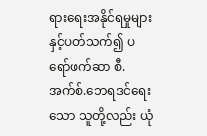ရားရေးအနိုင်ရမှုများနှင့်ပတ်သက်၍ ပရော်ဖက်ဆာ စီ.အက်စ်.ဘေရဒင်ရေးသော သူတို့လည်း ယုံ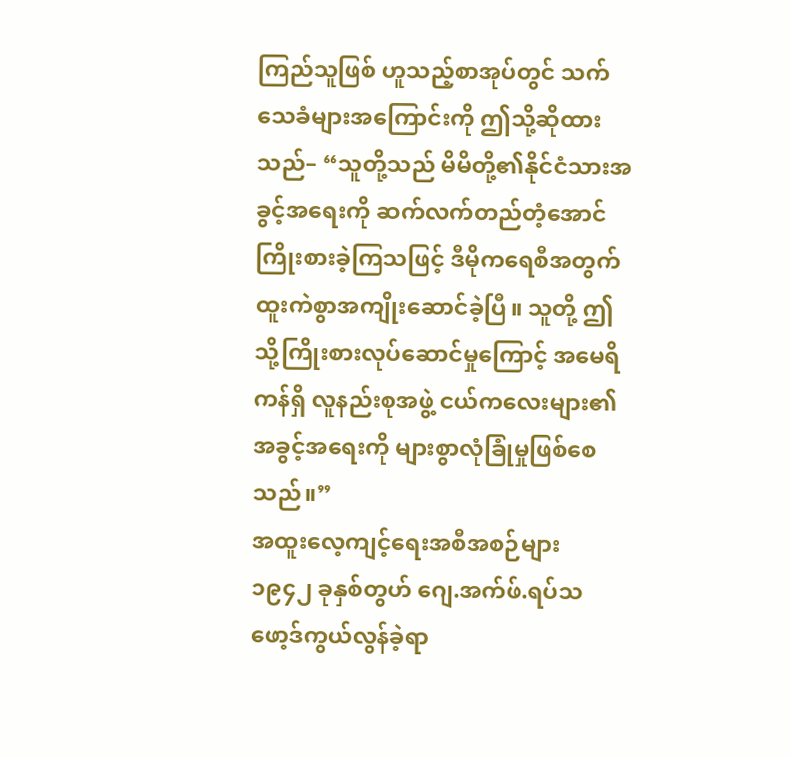ကြည်သူဖြစ် ဟူသည့်စာအုပ်တွင် သက်သေခံများအကြောင်းကို ဤသို့ဆိုထားသည်– “သူတို့သည် မိမိတို့၏နိုင်ငံသားအခွင့်အရေးကို ဆက်လက်တည်တံ့အောင်ကြိုးစားခဲ့ကြသဖြင့် ဒီမိုကရေစီအတွက် ထူးကဲစွာအကျိုးဆောင်ခဲ့ပြီ။ သူတို့ ဤသို့ကြိုးစားလုပ်ဆောင်မှုကြောင့် အမေရိကန်ရှိ လူနည်းစုအဖွဲ့ ငယ်ကလေးများ၏အခွင့်အရေးကို များစွာလုံခြုံမှုဖြစ်စေသည်။”
အထူးလေ့ကျင့်ရေးအစီအစဉ်များ
၁၉၄၂ ခုနှစ်တွဟ် ဂျေ.အက်ဖ်.ရပ်သဖော့ဒ်ကွယ်လွန်ခဲ့ရာ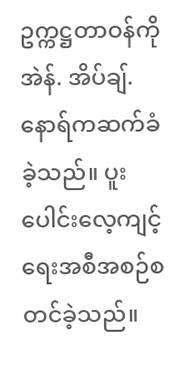ဥက္ကဋ္ဌတာဝန်ကို အဲန်. အိပ်ချ်. နောရ်ကဆက်ခံခဲ့သည်။ ပူးပေါင်းလေ့ကျင့်ရေးအစီအစဉ်စတင်ခဲ့သည်။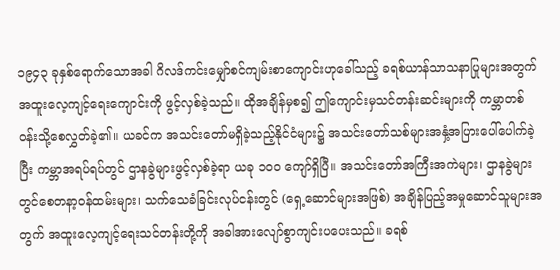၁၉၄၃ ခုနှစ်ရောက်သောအခါ ဂိလဒ်ကင်းမျှော်စင်ကျမ်းစာကျောင်းဟုခေါ်သည့် ခရစ်ယာန်သာသနာပြုများအတွက် အထူးလေ့ကျင့်ရေးကျောင်းကို ဖွင့်လှစ်ခဲ့သည်။ ထိုအချိန်မှစ၍ ဤကျောင်းမှသင်တန်းဆင်းများကို ကမ္ဘာတစ်ဝန်းသို့စေလွှတ်ခဲ့၏။ ယခင်က အသင်းတော်မရှိခဲ့သည့်နိုင်ငံများ၌ အသင်းတော်သစ်များအနှံ့အပြားပေါ်ပေါက်ခဲ့ပြီး ကမ္ဘာအရပ်ရပ်တွင် ဌာနခွဲများဖွင့်လှစ်ခဲ့ရာ ယခု ၁၀၀ ကျော်ရှိပြီ။ အသင်းတော်အကြီးအကဲများ၊ ဌာနခွဲများတွင်စေတနာ့ဝန်ထမ်းများ၊ သက်သေခံခြင်းလုပ်ငန်းတွင် (ရှေ့ဆောင်များအဖြစ်) အချိန်ပြည့်အမှုဆောင်သူများအတွက် အထူးလေ့ကျင့်ရေးသင်တန်းတို့ကို အခါအားလျော်စွာကျင်းပပေးသည်။ ခရစ်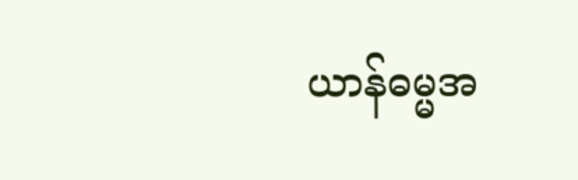ယာန်ဓမ္မအ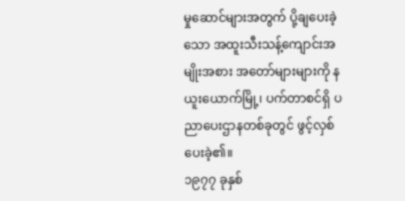မှုဆောင်များအတွက် ပို့ချပေးခဲ့သော အထူးသီးသန့်ကျောင်းအမျိုးအစား အတော်များများကို နယူးယောက်မြို့၊ ပက်တာစင်ရှိ ပညာပေးဌာနတစ်ခုတွင် ဖွင့်လှစ်ပေးခဲ့၏။
၁၉၇၇ ခုနှစ်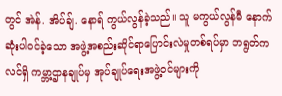တွင် အဲန်. အိပ်ချ်. နောရ် ကွယ်လွန်ခဲ့သည်။ သူ မကွယ်လွန်မီ နောက်ဆုံးပါဝင်ခဲ့သော အဖွဲ့အစည်းဆိုင်ရာပြောင်းလဲမှုတစ်ရပ်မှာ ဘရွတ်ကလင်ရှိ ကမ္ဘာ့ဌာနချုပ်မှ အုပ်ချုပ်ရေးအဖွဲ့ဝင်များကို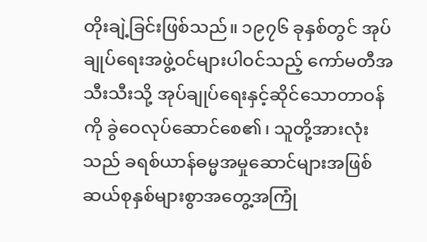တိုးချဲ့ခြင်းဖြစ်သည်။ ၁၉၇၆ ခုနှစ်တွင် အုပ်ချုပ်ရေးအဖွဲ့ဝင်များပါဝင်သည့် ကော်မတီအသီးသီးသို့ အုပ်ချုပ်ရေးနှင့်ဆိုင်သောတာဝန်ကို ခွဲဝေလုပ်ဆောင်စေ၏၊ သူတို့အားလုံးသည် ခရစ်ယာန်ဓမ္မအမှုဆောင်များအဖြစ် ဆယ်စုနှစ်များစွာအတွေ့အကြုံ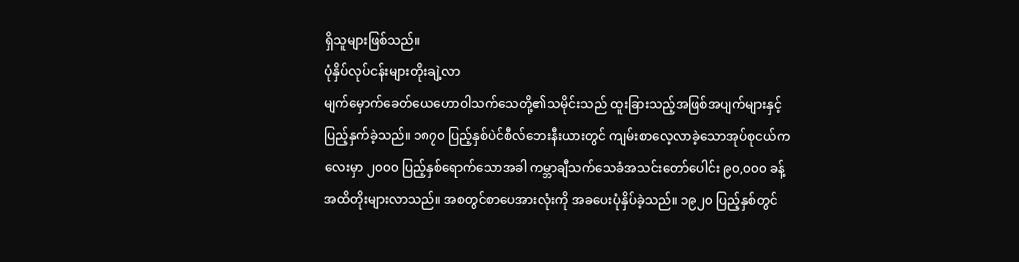ရှိသူများဖြစ်သည်။
ပုံနှိပ်လုပ်ငန်းများတိုးချဲ့လာ
မျက်မှောက်ခေတ်ယေဟောဝါသက်သေတို့၏သမိုင်းသည် ထူးခြားသည့်အဖြစ်အပျက်များနှင့် ပြည့်နှက်ခဲ့သည်။ ၁၈၇၀ ပြည့်နှစ်ပဲင်စီလ်ဘေးနီးယားတွင် ကျမ်းစာလေ့လာခဲ့သောအုပ်စုငယ်ကလေးမှာ ၂၀၀၀ ပြည့်နှစ်ရောက်သောအခါ ကမ္ဘာချီသက်သေခံအသင်းတော်ပေါင်း ၉၀,၀၀၀ ခန့်အထိတိုးများလာသည်။ အစတွင်စာပေအားလုံးကို အခပေးပုံနှိပ်ခဲ့သည်။ ၁၉၂၀ ပြည့်နှစ်တွင်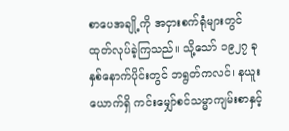စာပေအချို့ကို အငှားစက်ရုံများတွင် ထုတ်လုပ်ခဲ့ကြသည်။ သို့သော် ၁၉၂၇ ခုနှစ်နောက်ပိုင်းတွင် ဘရွတ်ကလင်၊ နယူးယောက်ရှိ ကင်းမျှော်စင်သမ္မာကျမ်းစာနှင့်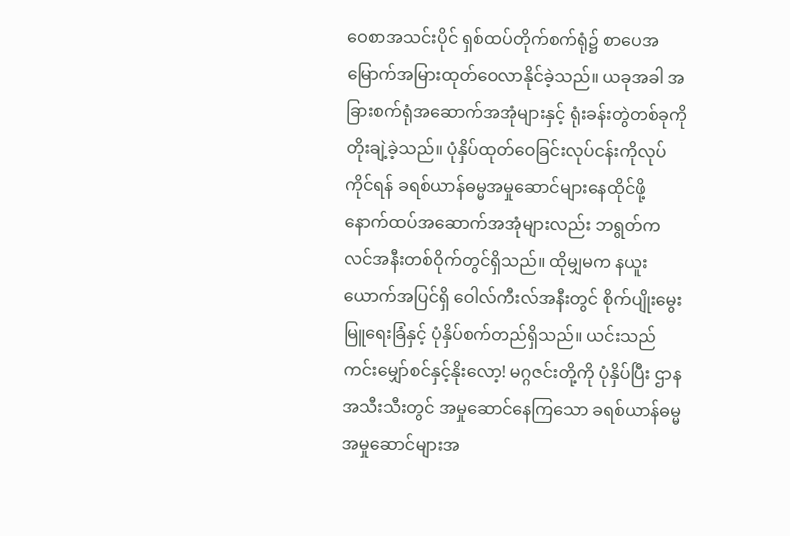ဝေစာအသင်းပိုင် ရှစ်ထပ်တိုက်စက်ရုံ၌ စာပေအမြောက်အမြားထုတ်ဝေလာနိုင်ခဲ့သည်။ ယခုအခါ အခြားစက်ရုံအဆောက်အအုံများနှင့် ရုံးခန်းတွဲတစ်ခုကိုတိုးချဲ့ခဲ့သည်။ ပုံနှိပ်ထုတ်ဝေခြင်းလုပ်ငန်းကိုလုပ်ကိုင်ရန် ခရစ်ယာန်ဓမ္မအမှုဆောင်များနေထိုင်ဖို့ နောက်ထပ်အဆောက်အအုံများလည်း ဘရွတ်ကလင်အနီးတစ်ဝိုက်တွင်ရှိသည်။ ထိုမျှမက နယူးယောက်အပြင်ရှိ ဝေါလ်ကီးလ်အနီးတွင် စိုက်ပျိုးမွေးမြူရေးခြံနှင့် ပုံနှိပ်စက်တည်ရှိသည်။ ယင်းသည် ကင်းမျှော်စင်နှင့်နိုးလော့! မဂ္ဂဇင်းတို့ကို ပုံနှိပ်ပြီး ဌာနအသီးသီးတွင် အမှုဆောင်နေကြသော ခရစ်ယာန်ဓမ္မအမှုဆောင်များအ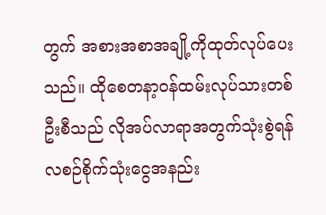တွက် အစားအစာအချို့ကိုထုတ်လုပ်ပေးသည်။ ထိုစေတနာ့ဝန်ထမ်းလုပ်သားတစ်ဦးစီသည် လိုအပ်လာရာအတွက်သုံးစွဲရန် လစဉ်စိုက်သုံးငွေအနည်း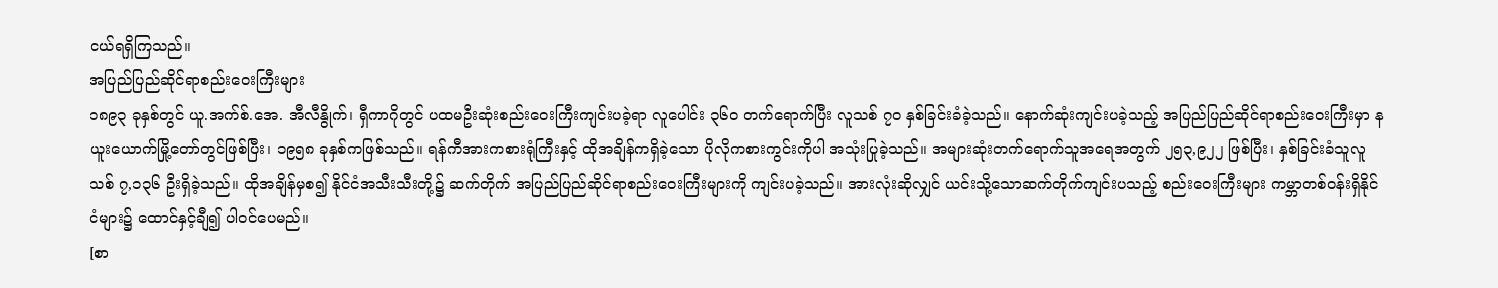ငယ်ရရှိကြသည်။
အပြည်ပြည်ဆိုင်ရာစည်းဝေးကြီးများ
၁၈၉၃ ခုနှစ်တွင် ယူ.အက်စ်.အေ. အီလီနွိုက်၊ ရှီကာဂိုတွင် ပထမဦးဆုံးစည်းဝေးကြီးကျင်းပခဲ့ရာ လူပေါင်း ၃၆၀ တက်ရောက်ပြီး လူသစ် ၇၀ နှစ်ခြင်းခံခဲ့သည်။ နောက်ဆုံးကျင်းပခဲ့သည့် အပြည်ပြည်ဆိုင်ရာစည်းဝေးကြီးမှာ နယူးယောက်မြို့တော်တွင်ဖြစ်ပြီး၊ ၁၉၅၈ ခုနှစ်ကဖြစ်သည်။ ရန်ကီအားကစားရုံကြီးနှင့် ထိုအချိန်ကရှိခဲ့သော ပိုလိုကစားကွင်းကိုပါ အသုံးပြုခဲ့သည်။ အများဆုံးတက်ရောက်သူအရေအတွက် ၂၅၃,၉၂၂ ဖြစ်ပြီး၊ နှစ်ခြင်းခံသူလူသစ် ၇,၁၃၆ ဦးရှိခဲ့သည်။ ထိုအချိန်မှစ၍ နိုင်ငံအသီးသီးတို့၌ ဆက်တိုက် အပြည်ပြည်ဆိုင်ရာစည်းဝေးကြီးများကို ကျင်းပခဲ့သည်။ အားလုံးဆိုလျှင် ယင်းသို့သောဆက်တိုက်ကျင်းပသည့် စည်းဝေးကြီးများ ကမ္ဘာတစ်ဝန်းရှိနိုင်ငံများ၌ ထောင်နှင့်ချီ၍ ပါဝင်ပေမည်။
[စာ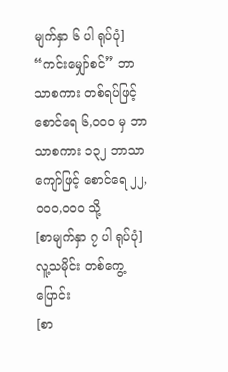မျက်နှာ ၆ ပါ ရုပ်ပုံ]
“ကင်းမျှော်စင်” ဘာသာစကား တစ်ရပ်ဖြင့် စောင်ရေ ၆,၀၀၀ မှ ဘာသာစကား ၁၃၂ ဘာသာကျော်ဖြင့် စောင်ရေ ၂၂,၀၀၀,၀၀၀ သို့
[စာမျက်နှာ ၇ ပါ ရုပ်ပုံ]
လူ့သမိုင်း တစ်ကွေ့ပြောင်း
[စာ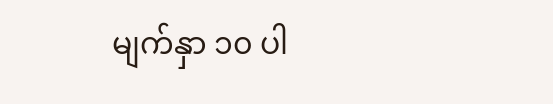မျက်နှာ ၁၀ ပါ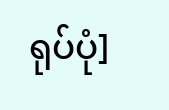ရုပ်ပုံ]